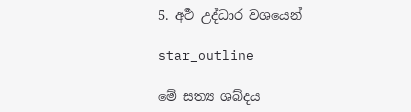5. අර්‍ථ උද්ධාර වශයෙන්

star_outline

මේ සත්‍ය ශබ්දය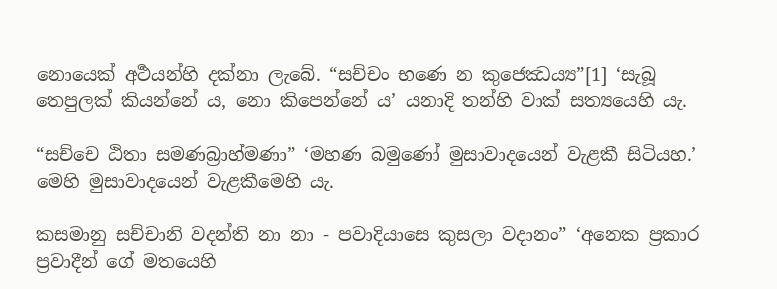නොයෙක් අර්‍ථයන්හි දක්නා ලැබේ. “සච්චං භණෙ න කුජෙඣය්‍ය”[1] ‘සැබූ තෙපුලක් කියන්නේ ය, නො කිපෙන්නේ ය’ යනාදි තන්හි වාක් සත්‍යයෙහි යැ.

“සච්චෙ ඨිතා සමණබ්‍රාහ්මණා” ‘මහණ බමුණෝ මුසාවාදයෙන් වැළකී සිටියහ.’ මෙහි මුසාවාදයෙන් වැළකීමෙහි යැ.

කසමානු සච්චානි වදන්ති නා නා - පවාදියාසෙ කුසලා වදානං” ‘අනෙක ප්‍ර‍කාර ප්‍ර‍වාදීන් ගේ මතයෙහි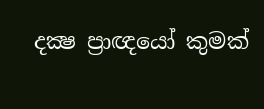දක්‍ෂ ප්‍රාඥයෝ කුමක්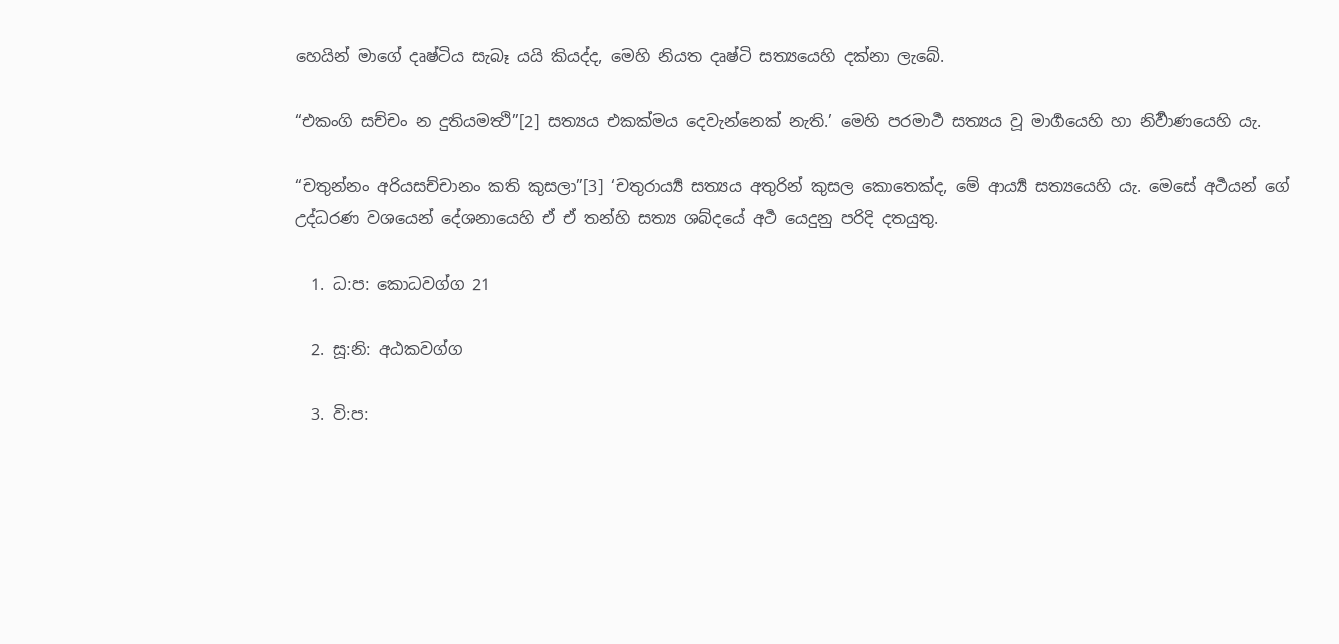හෙයින් මාගේ දෘෂ්ටිය සැබෑ යයි කියද්ද, මෙහි නියත දෘෂ්ටි සත්‍යයෙහි දක්නා ලැබේ.

“එකංගි සච්චං න දුතියමත්‍ථි”[2] සත්‍යය එකක්මය දෙවැන්නෙක් නැති.’ මෙහි පරමාර්‍ථ සත්‍යය වූ මාර්‍ගයෙහි හා නිර්‍වාණයෙහි යැ.

“චතුන්නං අරියසච්චානං කති කුසලා”[3] ‘චතුරාර්‍ය්‍ය සත්‍යය අතුරින් කුසල කොතෙක්ද, මේ ආර්‍ය්‍ය සත්‍යයෙහි යැ. මෙසේ අර්‍ථයන් ගේ උද්ධරණ වශයෙන් දේශනායෙහි ඒ ඒ තන්හි සත්‍ය ශබ්දයේ අර්‍ථ යෙදුනු පරිදි දතයුතු.

  1. ධ:ප: කොධවග්ග 21

  2. සූ:නි: අඨකවග්ග

  3. වි:ප: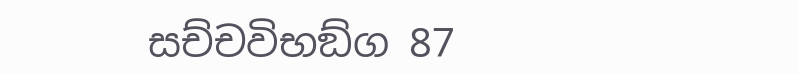සච්චවිභඞ්ග 87